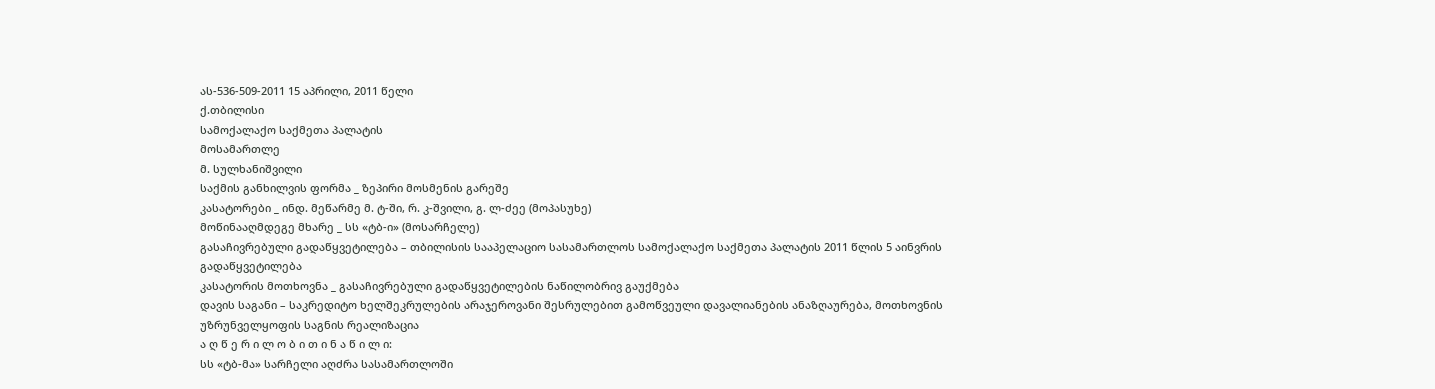ას-536-509-2011 15 აპრილი, 2011 წელი
ქ.თბილისი
სამოქალაქო საქმეთა პალატის
მოსამართლე
მ. სულხანიშვილი
საქმის განხილვის ფორმა _ ზეპირი მოსმენის გარეშე
კასატორები _ ინდ. მეწარმე მ. ტ-ში, რ. კ-შვილი, გ. ლ-ძეე (მოპასუხე)
მოწინააღმდეგე მხარე _ სს «ტბ-ი» (მოსარჩელე)
გასაჩივრებული გადაწყვეტილება – თბილისის სააპელაციო სასამართლოს სამოქალაქო საქმეთა პალატის 2011 წლის 5 აინვრის გადაწყვეტილება
კასატორის მოთხოვნა _ გასაჩივრებული გადაწყვეტილების ნაწილობრივ გაუქმება
დავის საგანი – საკრედიტო ხელშეკრულების არაჯეროვანი შესრულებით გამოწვეული დავალიანების ანაზღაურება, მოთხოვნის უზრუნველყოფის საგნის რეალიზაცია
ა ღ წ ე რ ი ლ ო ბ ი თ ი ნ ა წ ი ლ ი:
სს «ტბ-მა» სარჩელი აღძრა სასამართლოში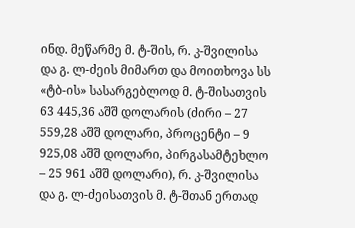ინდ. მეწარმე მ. ტ-შის, რ. კ-შვილისა და გ. ლ-ძეის მიმართ და მოითხოვა სს «ტბ-ის» სასარგებლოდ მ. ტ-შისათვის 63 445,36 აშშ დოლარის (ძირი – 27 559,28 აშშ დოლარი, პროცენტი – 9 925,08 აშშ დოლარი, პირგასამტეხლო – 25 961 აშშ დოლარი), რ. კ-შვილისა და გ. ლ-ძეისათვის მ. ტ-შთან ერთად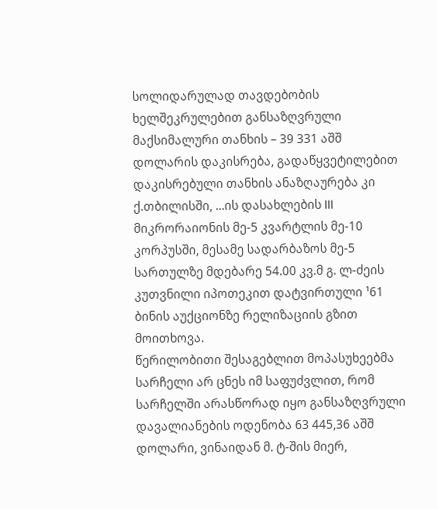სოლიდარულად თავდებობის ხელშეკრულებით განსაზღვრული მაქსიმალური თანხის – 39 331 აშშ დოლარის დაკისრება, გადაწყვეტილებით დაკისრებული თანხის ანაზღაურება კი ქ.თბილისში, ...ის დასახლების III მიკრორაიონის მე-5 კვარტლის მე-10 კორპუსში, მესამე სადარბაზოს მე-5 სართულზე მდებარე 54.00 კვ.მ გ. ლ-ძეის კუთვნილი იპოთეკით დატვირთული ¹61 ბინის აუქციონზე რელიზაციის გზით მოითხოვა.
წერილობითი შესაგებლით მოპასუხეებმა სარჩელი არ ცნეს იმ საფუძვლით, რომ სარჩელში არასწორად იყო განსაზღვრული დავალიანების ოდენობა 63 445,36 აშშ დოლარი, ვინაიდან მ. ტ-შის მიერ,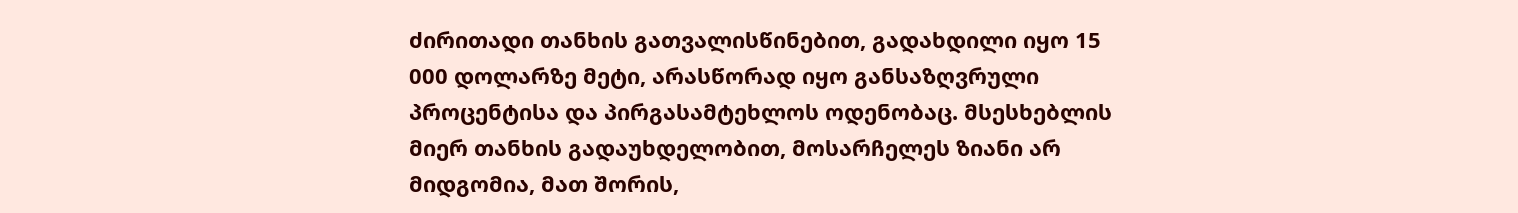ძირითადი თანხის გათვალისწინებით, გადახდილი იყო 15 000 დოლარზე მეტი, არასწორად იყო განსაზღვრული პროცენტისა და პირგასამტეხლოს ოდენობაც. მსესხებლის მიერ თანხის გადაუხდელობით, მოსარჩელეს ზიანი არ მიდგომია, მათ შორის,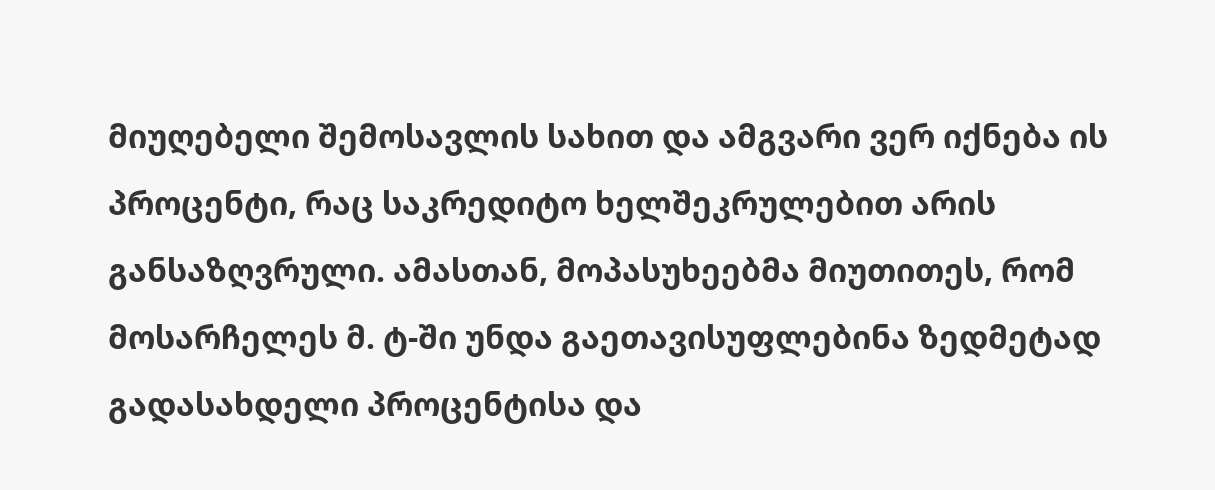მიუღებელი შემოსავლის სახით და ამგვარი ვერ იქნება ის პროცენტი, რაც საკრედიტო ხელშეკრულებით არის განსაზღვრული. ამასთან, მოპასუხეებმა მიუთითეს, რომ მოსარჩელეს მ. ტ-ში უნდა გაეთავისუფლებინა ზედმეტად გადასახდელი პროცენტისა და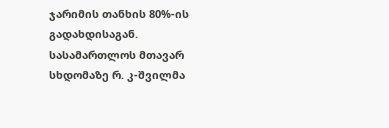ჯარიმის თანხის 80%-ის გადახდისაგან.
სასამართლოს მთავარ სხდომაზე რ. კ-შვილმა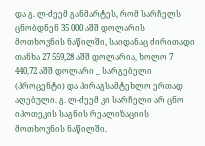და გ. ლ-ძეემ განმარტეს, რომ სარჩელს ცნობდნენ 35 000 აშშ დოლარის მოთხოვნის ნაწილში, საიდანაც ძირითადი თანხა 27 559,28 აშშ დოლარია, ხოლო 7 440,72 აშშ დოლარი _ სარგებელი (პროცენტი) და პირაგსამტეხლო ერთად აღებული. გ. ლ-ძეემ კი სარჩელი არ ცნო იპოთეკის საგნის რეალიზაციის მოთხოვნის ნაწილში.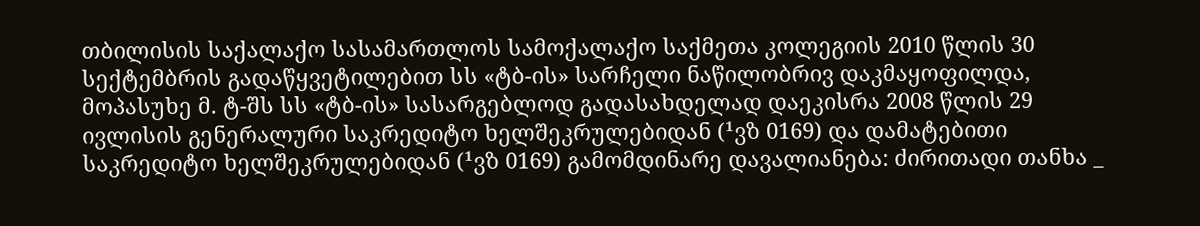თბილისის საქალაქო სასამართლოს სამოქალაქო საქმეთა კოლეგიის 2010 წლის 30 სექტემბრის გადაწყვეტილებით სს «ტბ-ის» სარჩელი ნაწილობრივ დაკმაყოფილდა, მოპასუხე მ. ტ-შს სს «ტბ-ის» სასარგებლოდ გადასახდელად დაეკისრა 2008 წლის 29 ივლისის გენერალური საკრედიტო ხელშეკრულებიდან (¹ვზ 0169) და დამატებითი საკრედიტო ხელშეკრულებიდან (¹ვზ 0169) გამომდინარე დავალიანება: ძირითადი თანხა _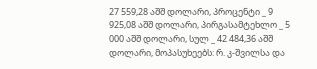27 559,28 აშშ დოლარი, პროცენტი _ 9 925,08 აშშ დოლარი, პირგასამტეხლო _ 5 000 აშშ დოლარი, სულ _ 42 484,36 აშშ დოლარი, მოპასუხეებს: რ. კ-შვილსა და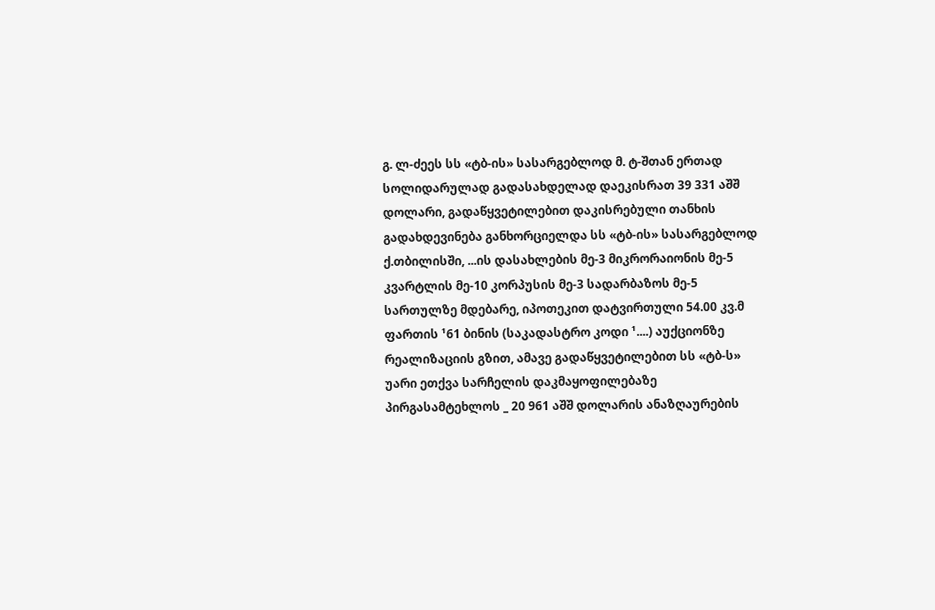გ. ლ-ძეეს სს «ტბ-ის» სასარგებლოდ მ. ტ-შთან ერთად სოლიდარულად გადასახდელად დაეკისრათ 39 331 აშშ დოლარი, გადაწყვეტილებით დაკისრებული თანხის გადახდევინება განხორციელდა სს «ტბ-ის» სასარგებლოდ ქ.თბილისში, ...ის დასახლების მე-3 მიკრორაიონის მე-5 კვარტლის მე-10 კორპუსის მე-3 სადარბაზოს მე-5 სართულზე მდებარე, იპოთეკით დატვირთული 54.00 კვ.მ ფართის ¹61 ბინის (საკადასტრო კოდი ¹....) აუქციონზე რეალიზაციის გზით, ამავე გადაწყვეტილებით სს «ტბ-ს» უარი ეთქვა სარჩელის დაკმაყოფილებაზე პირგასამტეხლოს _ 20 961 აშშ დოლარის ანაზღაურების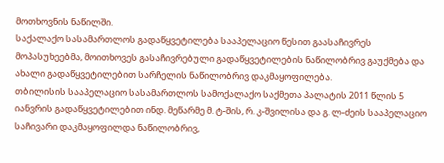მოთხოვნის ნაწილში.
საქალაქო სასამართლოს გადაწყვეტილება სააპელაციო წესით გაასაჩივრეს მოპასუხეებმა, მოითხოვეს გასაჩივრებული გადაწყვეტილების ნაწილობრივ გაუქმება და ახალი გადაწყვეტილებით სარჩელის ნაწილობრივ დაკმაყოფილება.
თბილისის სააპელაციო სასამართლოს სამოქალაქო საქმეთა პალატის 2011 წლის 5 იანვრის გადაწყვეტილებით ინდ. მეწარმე მ. ტ-შის, რ. კ-შვილისა და გ. ლ-ძეის სააპელაციო საჩივარი დაკმაყოფილდა ნაწილობრივ,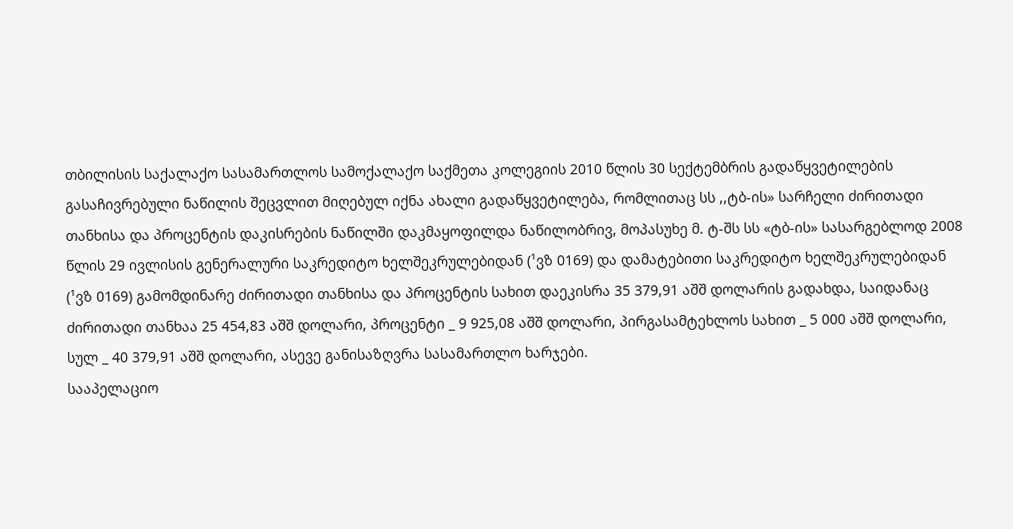თბილისის საქალაქო სასამართლოს სამოქალაქო საქმეთა კოლეგიის 2010 წლის 30 სექტემბრის გადაწყვეტილების გასაჩივრებული ნაწილის შეცვლით მიღებულ იქნა ახალი გადაწყვეტილება, რომლითაც სს ,,ტბ-ის» სარჩელი ძირითადი თანხისა და პროცენტის დაკისრების ნაწილში დაკმაყოფილდა ნაწილობრივ, მოპასუხე მ. ტ-შს სს «ტბ-ის» სასარგებლოდ 2008 წლის 29 ივლისის გენერალური საკრედიტო ხელშეკრულებიდან (¹ვზ 0169) და დამატებითი საკრედიტო ხელშეკრულებიდან (¹ვზ 0169) გამომდინარე ძირითადი თანხისა და პროცენტის სახით დაეკისრა 35 379,91 აშშ დოლარის გადახდა, საიდანაც ძირითადი თანხაა 25 454,83 აშშ დოლარი, პროცენტი _ 9 925,08 აშშ დოლარი, პირგასამტეხლოს სახით _ 5 000 აშშ დოლარი, სულ _ 40 379,91 აშშ დოლარი, ასევე განისაზღვრა სასამართლო ხარჯები.
სააპელაციო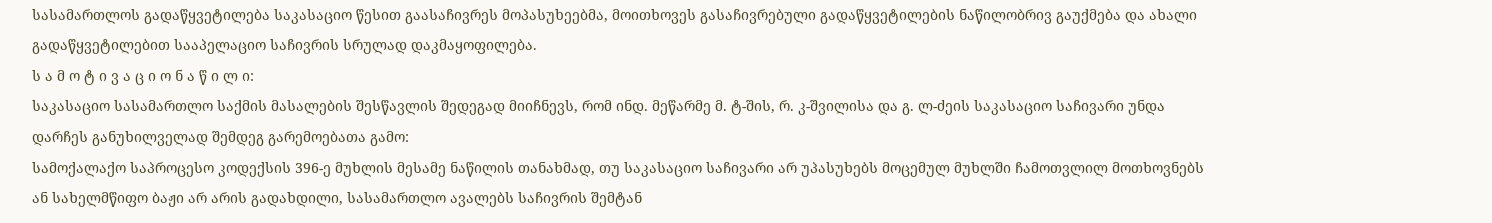სასამართლოს გადაწყვეტილება საკასაციო წესით გაასაჩივრეს მოპასუხეებმა, მოითხოვეს გასაჩივრებული გადაწყვეტილების ნაწილობრივ გაუქმება და ახალი გადაწყვეტილებით სააპელაციო საჩივრის სრულად დაკმაყოფილება.
ს ა მ ო ტ ი ვ ა ც ი ო ნ ა წ ი ლ ი:
საკასაციო სასამართლო საქმის მასალების შესწავლის შედეგად მიიჩნევს, რომ ინდ. მეწარმე მ. ტ-შის, რ. კ-შვილისა და გ. ლ-ძეის საკასაციო საჩივარი უნდა დარჩეს განუხილველად შემდეგ გარემოებათა გამო:
სამოქალაქო საპროცესო კოდექსის 396-ე მუხლის მესამე ნაწილის თანახმად, თუ საკასაციო საჩივარი არ უპასუხებს მოცემულ მუხლში ჩამოთვლილ მოთხოვნებს ან სახელმწიფო ბაჟი არ არის გადახდილი, სასამართლო ავალებს საჩივრის შემტან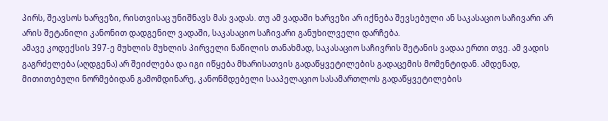პირს, შეავსოს ხარვეზი, რისთვისაც უნიშნავს მას ვადას. თუ ამ ვადაში ხარვეზი არ იქნება შევსებული ან საკასაციო საჩივარი არ არის შეტანილი კანონით დადგენილ ვადაში, საკასაციო საჩივარი განუხილველი დარჩება.
ამავე კოდექსის 397-ე მუხლის მუხლის პირველი ნაწილის თანახმად, საკასაციო საჩივრის შეტანის ვადაა ერთი თვე. ამ ვადის გაგრძელება (აღდგენა) არ შეიძლება და იგი იწყება მხარისათვის გადაწყვეტილების გადაცემის მომენტიდან. ამდენად, მითითებული ნორმებიდან გამომდინარე, კანონმდებელი სააპელაციო სასამართლოს გადაწყვეტილების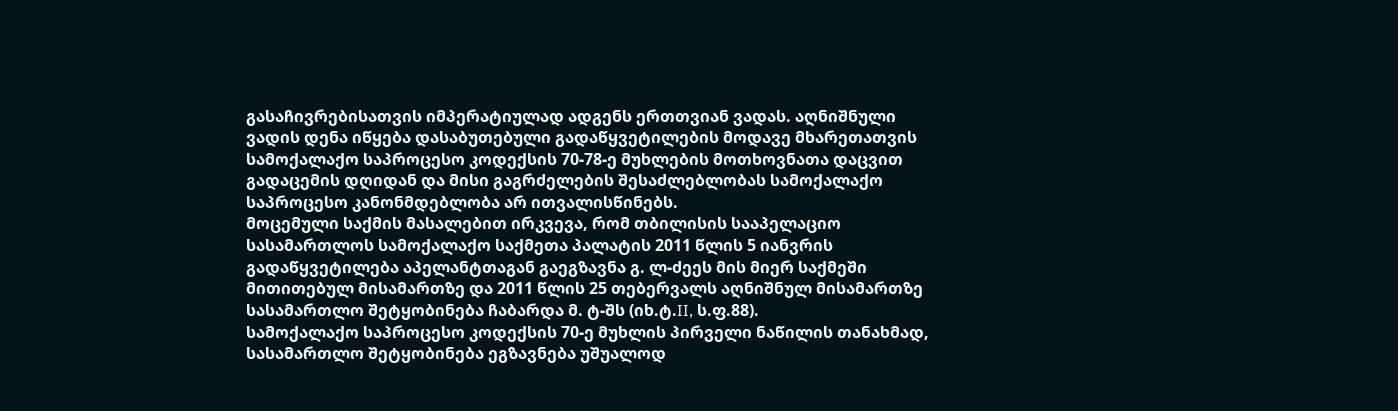გასაჩივრებისათვის იმპერატიულად ადგენს ერთთვიან ვადას. აღნიშნული ვადის დენა იწყება დასაბუთებული გადაწყვეტილების მოდავე მხარეთათვის სამოქალაქო საპროცესო კოდექსის 70-78-ე მუხლების მოთხოვნათა დაცვით გადაცემის დღიდან და მისი გაგრძელების შესაძლებლობას სამოქალაქო საპროცესო კანონმდებლობა არ ითვალისწინებს.
მოცემული საქმის მასალებით ირკვევა, რომ თბილისის სააპელაციო სასამართლოს სამოქალაქო საქმეთა პალატის 2011 წლის 5 იანვრის გადაწყვეტილება აპელანტთაგან გაეგზავნა გ. ლ-ძეეს მის მიერ საქმეში მითითებულ მისამართზე და 2011 წლის 25 თებერვალს აღნიშნულ მისამართზე სასამართლო შეტყობინება ჩაბარდა მ. ტ-შს (იხ.ტ.II, ს.ფ.88).
სამოქალაქო საპროცესო კოდექსის 70-ე მუხლის პირველი ნაწილის თანახმად, სასამართლო შეტყობინება ეგზავნება უშუალოდ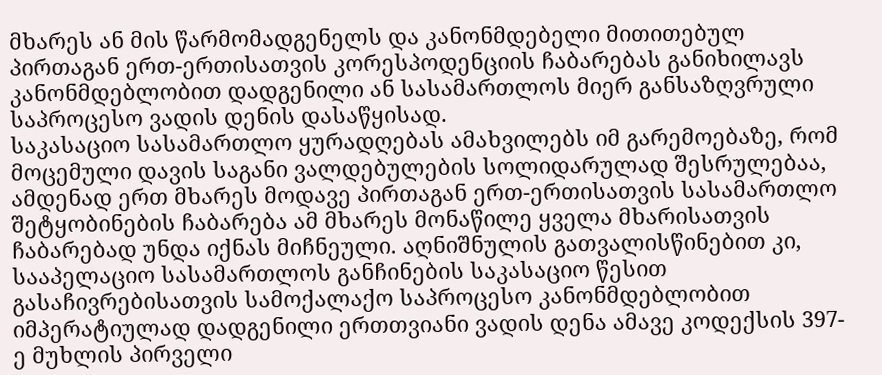მხარეს ან მის წარმომადგენელს და კანონმდებელი მითითებულ პირთაგან ერთ-ერთისათვის კორესპოდენციის ჩაბარებას განიხილავს კანონმდებლობით დადგენილი ან სასამართლოს მიერ განსაზღვრული საპროცესო ვადის დენის დასაწყისად.
საკასაციო სასამართლო ყურადღებას ამახვილებს იმ გარემოებაზე, რომ მოცემული დავის საგანი ვალდებულების სოლიდარულად შესრულებაა, ამდენად ერთ მხარეს მოდავე პირთაგან ერთ-ერთისათვის სასამართლო შეტყობინების ჩაბარება ამ მხარეს მონაწილე ყველა მხარისათვის ჩაბარებად უნდა იქნას მიჩნეული. აღნიშნულის გათვალისწინებით კი, სააპელაციო სასამართლოს განჩინების საკასაციო წესით გასაჩივრებისათვის სამოქალაქო საპროცესო კანონმდებლობით იმპერატიულად დადგენილი ერთთვიანი ვადის დენა ამავე კოდექსის 397-ე მუხლის პირველი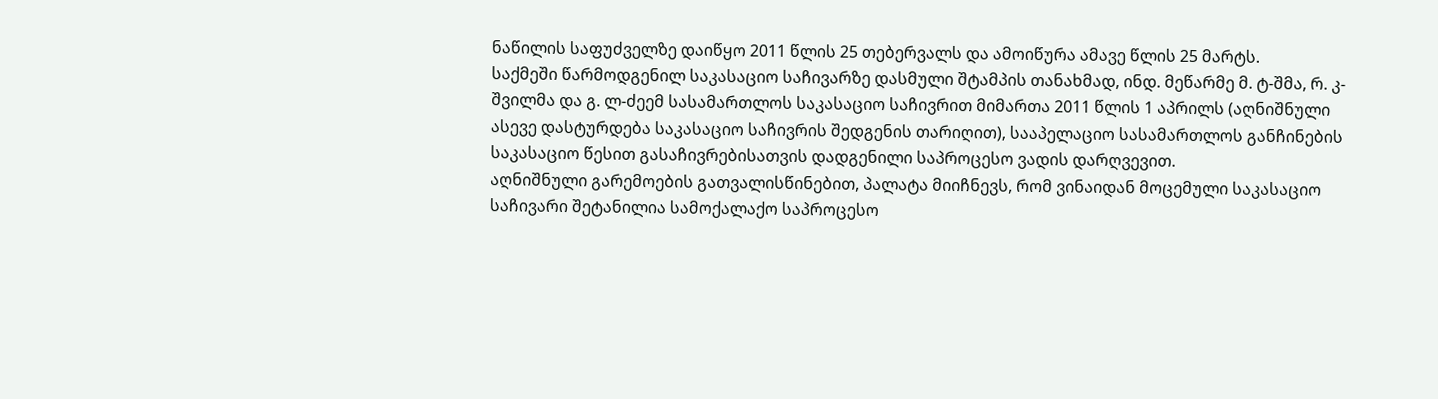ნაწილის საფუძველზე დაიწყო 2011 წლის 25 თებერვალს და ამოიწურა ამავე წლის 25 მარტს.
საქმეში წარმოდგენილ საკასაციო საჩივარზე დასმული შტამპის თანახმად, ინდ. მეწარმე მ. ტ-შმა, რ. კ-შვილმა და გ. ლ-ძეემ სასამართლოს საკასაციო საჩივრით მიმართა 2011 წლის 1 აპრილს (აღნიშნული ასევე დასტურდება საკასაციო საჩივრის შედგენის თარიღით), სააპელაციო სასამართლოს განჩინების საკასაციო წესით გასაჩივრებისათვის დადგენილი საპროცესო ვადის დარღვევით.
აღნიშნული გარემოების გათვალისწინებით, პალატა მიიჩნევს, რომ ვინაიდან მოცემული საკასაციო საჩივარი შეტანილია სამოქალაქო საპროცესო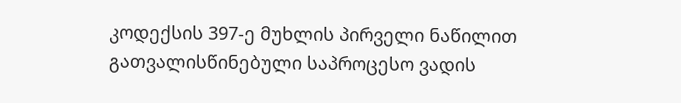კოდექსის 397-ე მუხლის პირველი ნაწილით გათვალისწინებული საპროცესო ვადის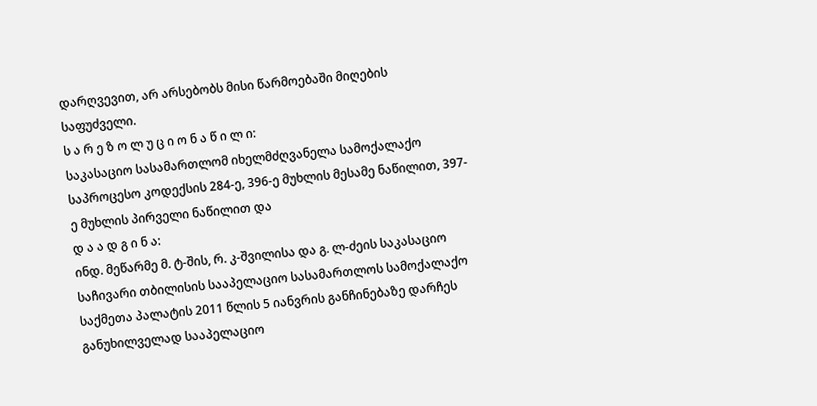დარღვევით, არ არსებობს მისი წარმოებაში მიღების საფუძველი.
ს ა რ ე ზ ო ლ უ ც ი ო ნ ა წ ი ლ ი:
საკასაციო სასამართლომ იხელმძღვანელა სამოქალაქო საპროცესო კოდექსის 284-ე, 396-ე მუხლის მესამე ნაწილით, 397-ე მუხლის პირველი ნაწილით და
დ ა ა დ გ ი ნ ა:
ინდ. მეწარმე მ. ტ-შის, რ. კ-შვილისა და გ. ლ-ძეის საკასაციო საჩივარი თბილისის სააპელაციო სასამართლოს სამოქალაქო საქმეთა პალატის 2011 წლის 5 იანვრის განჩინებაზე დარჩეს განუხილველად სააპელაციო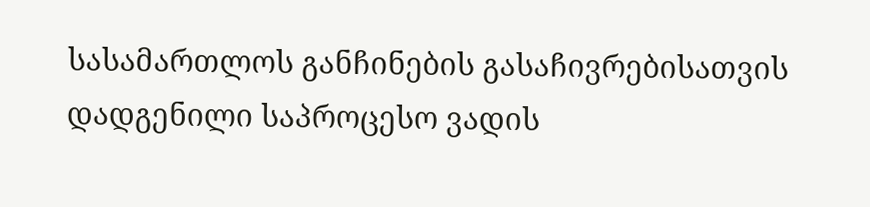სასამართლოს განჩინების გასაჩივრებისათვის დადგენილი საპროცესო ვადის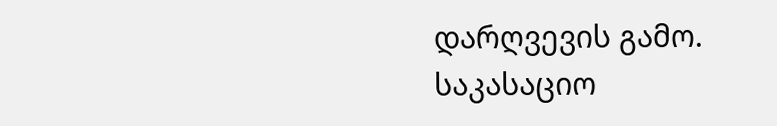დარღვევის გამო.
საკასაციო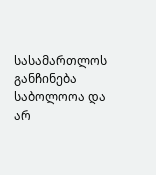სასამართლოს განჩინება საბოლოოა და არ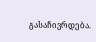გასაჩივრდება.